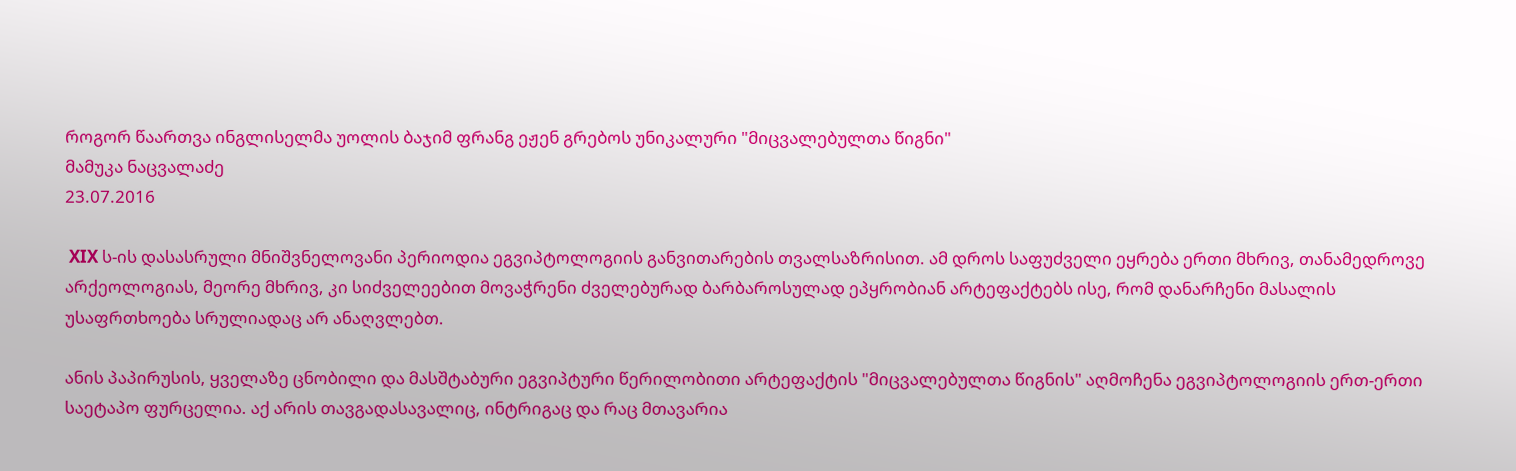როგორ წაართვა ინგლისელმა უოლის ბაჯიმ ფრანგ ეჟენ გრებოს უნიკალური "მიცვალებულთა წიგნი"
მამუკა ნაცვალაძე
23.07.2016

 XIX ს-ის დასასრული მნიშვნელოვანი პერიოდია ეგვიპტოლოგიის განვითარების თვალსაზრისით. ამ დროს საფუძველი ეყრება ერთი მხრივ, თანამედროვე არქეოლოგიას, მეორე მხრივ, კი სიძველეებით მოვაჭრენი ძველებურად ბარბაროსულად ეპყრობიან არტეფაქტებს ისე, რომ დანარჩენი მასალის უსაფრთხოება სრულიადაც არ ანაღვლებთ.

ანის პაპირუსის, ყველაზე ცნობილი და მასშტაბური ეგვიპტური წერილობითი არტეფაქტის "მიცვალებულთა წიგნის" აღმოჩენა ეგვიპტოლოგიის ერთ-ერთი საეტაპო ფურცელია. აქ არის თავგადასავალიც, ინტრიგაც და რაც მთავარია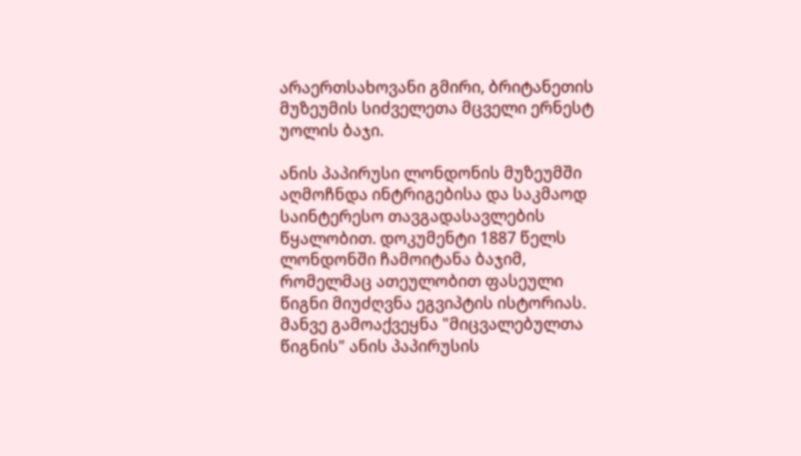არაერთსახოვანი გმირი, ბრიტანეთის მუზეუმის სიძველეთა მცველი ერნესტ უოლის ბაჯი.

ანის პაპირუსი ლონდონის მუზეუმში აღმოჩნდა ინტრიგებისა და საკმაოდ საინტერესო თავგადასავლების წყალობით. დოკუმენტი 1887 წელს ლონდონში ჩამოიტანა ბაჯიმ, რომელმაც ათეულობით ფასეული წიგნი მიუძღვნა ეგვიპტის ისტორიას. მანვე გამოაქვეყნა "მიცვალებულთა წიგნის" ანის პაპირუსის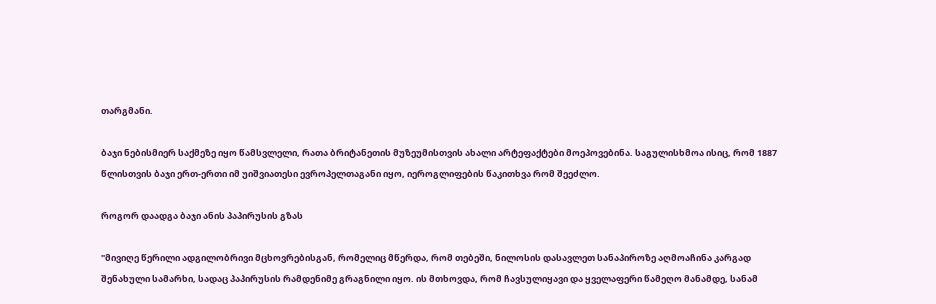თარგმანი.

ბაჯი ნებისმიერ საქმეზე იყო წამსვლელი, რათა ბრიტანეთის მუზეუმისთვის ახალი არტეფაქტები მოეპოვებინა. საგულისხმოა ისიც, რომ 1887 წლისთვის ბაჯი ერთ-ერთი იმ უიშვიათესი ევროპელთაგანი იყო, იეროგლიფების წაკითხვა რომ შეეძლო.

როგორ დაადგა ბაჯი ანის პაპირუსის გზას

"მივიღე წერილი ადგილობრივი მცხოვრებისგან, რომელიც მწერდა, რომ თებეში, ნილოსის დასავლეთ სანაპიროზე აღმოაჩინა კარგად შენახული სამარხი, სადაც პაპირუსის რამდენიმე გრაგნილი იყო. ის მთხოვდა, რომ ჩავსულიყავი და ყველაფერი წამეღო მანამდე, სანამ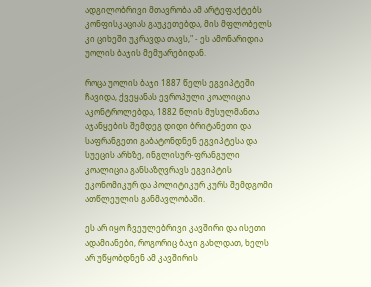ადგილობრივი მთავრობა ამ არტეფაქტებს კონფისკაციას გაუკეთებდა, მის მფლობელს კი ციხეში უკრავდა თავს," - ეს ამონარიდია უოლის ბაჯის მემუარებიდან.

როცა უოლის ბაჯი 1887 წელს ეგვიპტეში ჩავიდა, ქვეყანას ევროპული კოალიცია აკონტროლებდა, 1882 წლის მუსულმანთა აჯანყების შემდეგ დიდი ბრიტანეთი და საფრანგეთი გაბატონდნენ ეგვიპტესა და სუეცის არხზე, ინგლისურ-ფრანგული კოალიცია განსაზღვრავს ეგვიპტის ეკონომიკურ და პოლიტიკურ კურს შემდგომი ათწლეულის განმავლობაში.

ეს არ იყო ჩვეულებრივი კავშირი და ისეთი ადამიანები, როგორიც ბაჯი გახლდათ, ხელს არ უწყობდნენ ამ კავშირის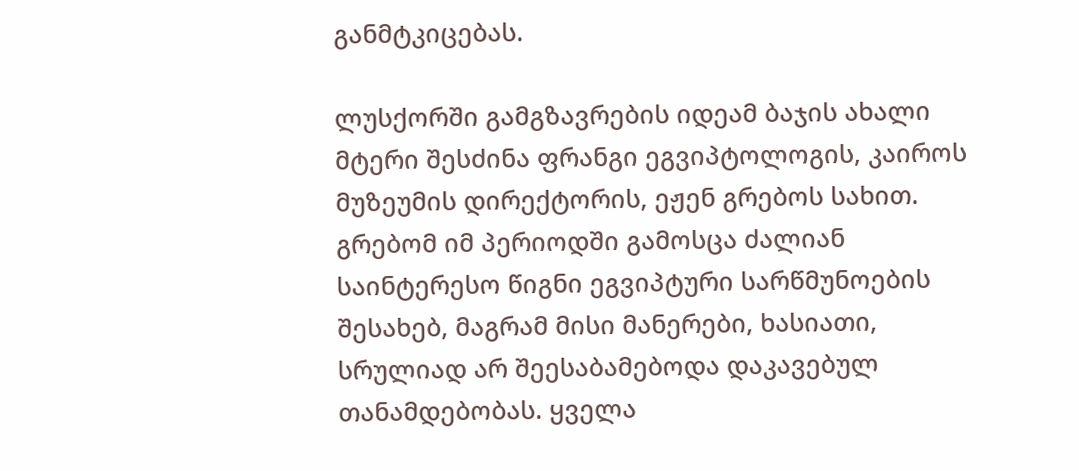განმტკიცებას.

ლუსქორში გამგზავრების იდეამ ბაჯის ახალი მტერი შესძინა ფრანგი ეგვიპტოლოგის, კაიროს მუზეუმის დირექტორის, ეჟენ გრებოს სახით. გრებომ იმ პერიოდში გამოსცა ძალიან საინტერესო წიგნი ეგვიპტური სარწმუნოების შესახებ, მაგრამ მისი მანერები, ხასიათი, სრულიად არ შეესაბამებოდა დაკავებულ თანამდებობას. ყველა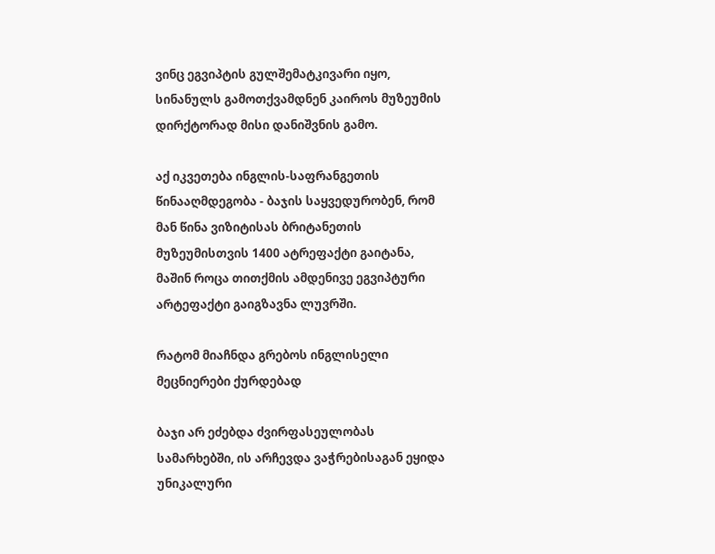ვინც ეგვიპტის გულშემატკივარი იყო, სინანულს გამოთქვამდნენ კაიროს მუზეუმის დირქტორად მისი დანიშვნის გამო.

აქ იკვეთება ინგლის-საფრანგეთის წინააღმდეგობა - ბაჯის საყვედურობენ, რომ მან წინა ვიზიტისას ბრიტანეთის მუზეუმისთვის 1400 ატრეფაქტი გაიტანა, მაშინ როცა თითქმის ამდენივე ეგვიპტური არტეფაქტი გაიგზავნა ლუვრში.

რატომ მიაჩნდა გრებოს ინგლისელი მეცნიერები ქურდებად

ბაჯი არ ეძებდა ძვირფასეულობას სამარხებში, ის არჩევდა ვაჭრებისაგან ეყიდა უნიკალური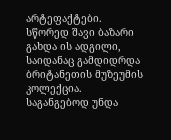არტეფაქტები. სწორედ შავი ბაზარი გახდა ის ადგილი, საიდანაც გამდიდრდა ბრიტანეთის მუზეუმის კოლექცია. საგანგებოდ უნდა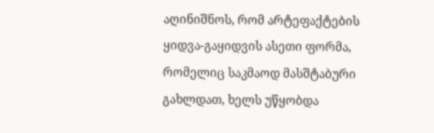აღინიშნოს, რომ არტეფაქტების ყიდვა-გაყიდვის ასეთი ფორმა, რომელიც საკმაოდ მასშტაბური გახლდათ, ხელს უწყობდა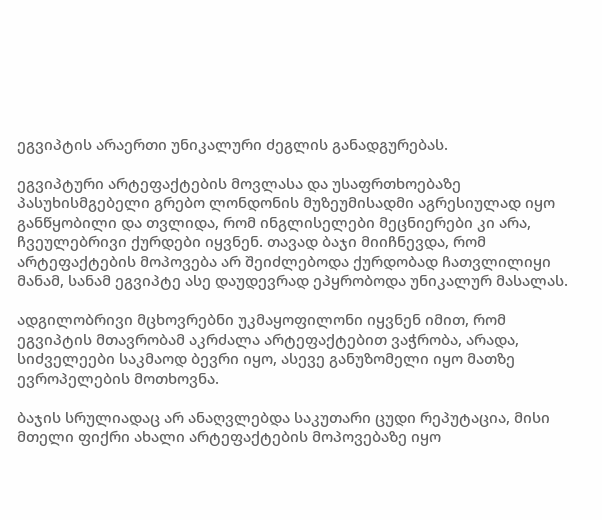ეგვიპტის არაერთი უნიკალური ძეგლის განადგურებას.

ეგვიპტური არტეფაქტების მოვლასა და უსაფრთხოებაზე პასუხისმგებელი გრებო ლონდონის მუზეუმისადმი აგრესიულად იყო განწყობილი და თვლიდა, რომ ინგლისელები მეცნიერები კი არა, ჩვეულებრივი ქურდები იყვნენ. თავად ბაჯი მიიჩნევდა, რომ არტეფაქტების მოპოვება არ შეიძლებოდა ქურდობად ჩათვლილიყი მანამ, სანამ ეგვიპტე ასე დაუდევრად ეპყრობოდა უნიკალურ მასალას.

ადგილობრივი მცხოვრებნი უკმაყოფილონი იყვნენ იმით, რომ ეგვიპტის მთავრობამ აკრძალა არტეფაქტებით ვაჭრობა, არადა, სიძველეები საკმაოდ ბევრი იყო, ასევე განუზომელი იყო მათზე ევროპელების მოთხოვნა.

ბაჯის სრულიადაც არ ანაღვლებდა საკუთარი ცუდი რეპუტაცია, მისი მთელი ფიქრი ახალი არტეფაქტების მოპოვებაზე იყო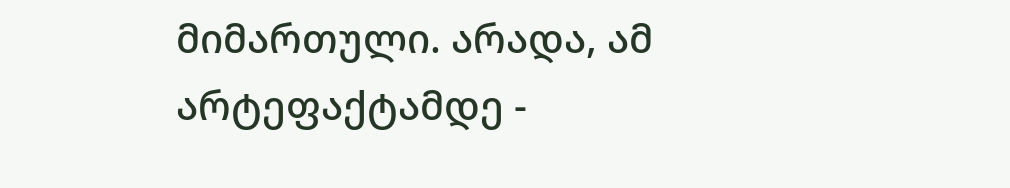მიმართული. არადა, ამ არტეფაქტამდე -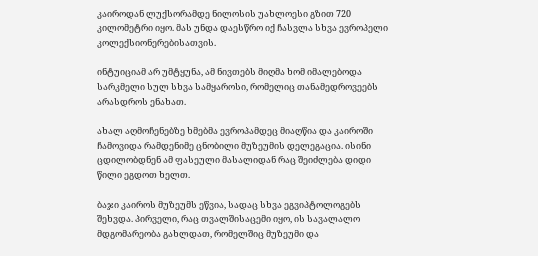კაიროდან ლუქსორამდე ნილოსის უახლოესი გზით 720 კილომეტრი იყო. მას უნდა დაესწრო იქ ჩასვლა სხვა ევროპელი კოლექსიონერებისათვის.

ინტუიციამ არ უმტყუნა, ამ ნივთებს მიღმა ხომ იმალებოდა სარკმელი სულ სხვა სამყაროსი, რომელიც თანამედროვეებს არასდროს ენახათ.

ახალ აღმოჩენებზე ხმებმა ევროპამდეც მიაღწია და კაიროში ჩამოვიდა რამდენიმე ცნობილი მუზეუმის დელეგაცია. ისინი ცდილობდნენ ამ ფასეული მასალიდან რაც შეიძლება დიდი წილი ეგდოთ ხელთ.

ბაჯი კაიროს მუზეუმს ეწვია, სადაც სხვა ეგვიპტოლოგებს შეხვდა. პირველი, რაც თვალშისაცემი იყო, ის სავალალო მდგომარეობა გახლდათ, რომელშიც მუზეუმი და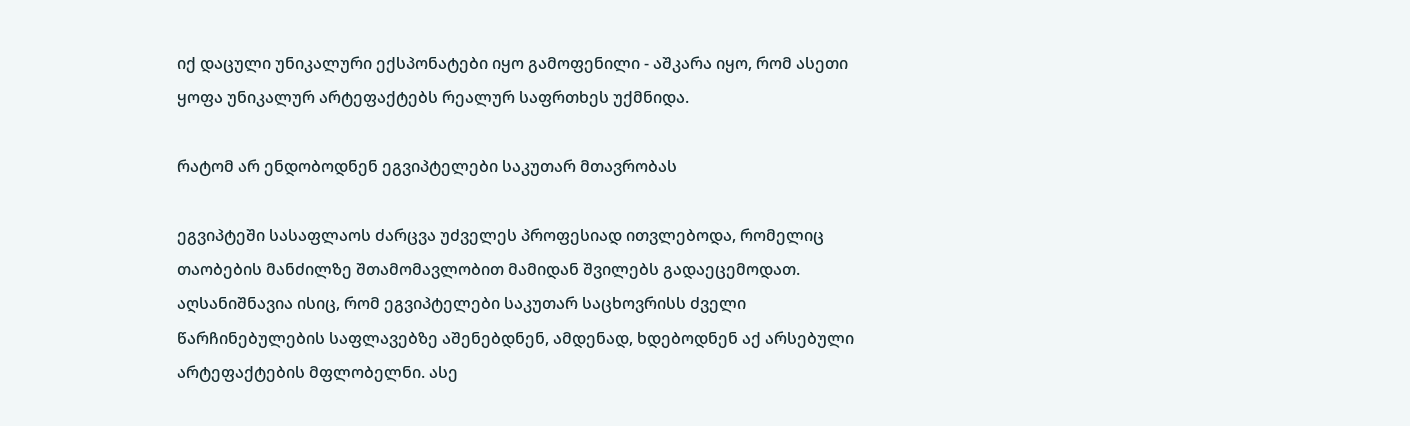იქ დაცული უნიკალური ექსპონატები იყო გამოფენილი - აშკარა იყო, რომ ასეთი ყოფა უნიკალურ არტეფაქტებს რეალურ საფრთხეს უქმნიდა.

რატომ არ ენდობოდნენ ეგვიპტელები საკუთარ მთავრობას

ეგვიპტეში სასაფლაოს ძარცვა უძველეს პროფესიად ითვლებოდა, რომელიც თაობების მანძილზე შთამომავლობით მამიდან შვილებს გადაეცემოდათ. აღსანიშნავია ისიც, რომ ეგვიპტელები საკუთარ საცხოვრისს ძველი წარჩინებულების საფლავებზე აშენებდნენ, ამდენად, ხდებოდნენ აქ არსებული არტეფაქტების მფლობელნი. ასე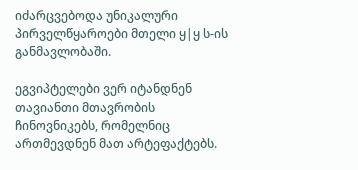იძარცვებოდა უნიკალური პირველწყაროები მთელი ყ|ყ ს-ის განმავლობაში.

ეგვიპტელები ვერ იტანდნენ თავიანთი მთავრობის ჩინოვნიკებს, რომელნიც ართმევდნენ მათ არტეფაქტებს.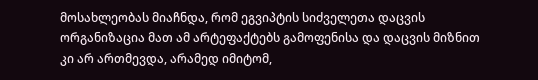მოსახლეობას მიაჩნდა, რომ ეგვიპტის სიძველეთა დაცვის ორგანიზაცია მათ ამ არტეფაქტებს გამოფენისა და დაცვის მიზნით კი არ ართმევდა, არამედ იმიტომ,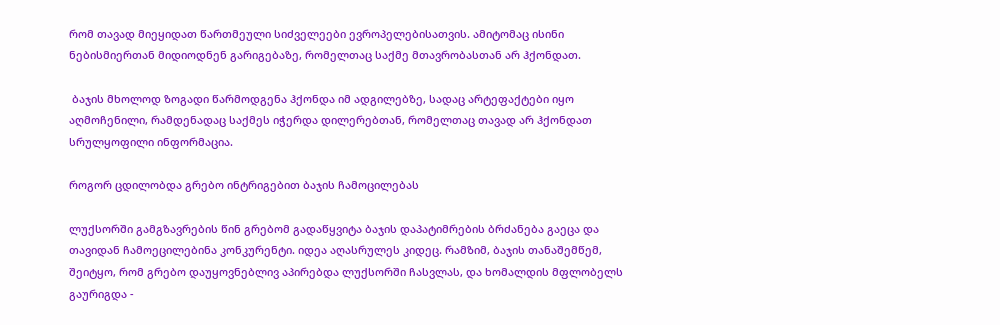რომ თავად მიეყიდათ წართმეული სიძველეები ევროპელებისათვის. ამიტომაც ისინი ნებისმიერთან მიდიოდნენ გარიგებაზე, რომელთაც საქმე მთავრობასთან არ ჰქონდათ.

 ბაჯის მხოლოდ ზოგადი წარმოდგენა ჰქონდა იმ ადგილებზე, სადაც არტეფაქტები იყო აღმოჩენილი, რამდენადაც საქმეს იჭერდა დილერებთან, რომელთაც თავად არ ჰქონდათ სრულყოფილი ინფორმაცია.

როგორ ცდილობდა გრებო ინტრიგებით ბაჯის ჩამოცილებას

ლუქსორში გამგზავრების წინ გრებომ გადაწყვიტა ბაჯის დაპატიმრების ბრძანება გაეცა და თავიდან ჩამოეცილებინა კონკურენტი. იდეა აღასრულეს კიდეც. რამზიმ, ბაჯის თანაშემწემ, შეიტყო, რომ გრებო დაუყოვნებლივ აპირებდა ლუქსორში ჩასვლას, და ხომალდის მფლობელს გაურიგდა -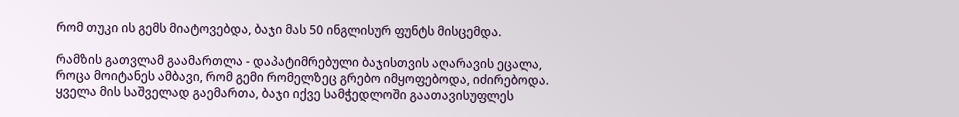რომ თუკი ის გემს მიატოვებდა, ბაჯი მას 50 ინგლისურ ფუნტს მისცემდა.

რამზის გათვლამ გაამართლა - დაპატიმრებული ბაჯისთვის აღარავის ეცალა, როცა მოიტანეს ამბავი, რომ გემი რომელზეც გრებო იმყოფებოდა, იძირებოდა. ყველა მის საშველად გაემართა, ბაჯი იქვე სამჭედლოში გაათავისუფლეს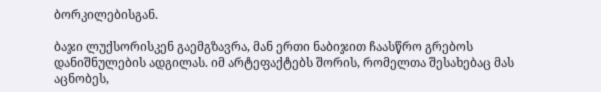ბორკილებისგან.

ბაჯი ლუქსორისკენ გაემგზავრა, მან ერთი ნაბიჯით ჩაასწრო გრებოს დანიშნულების ადგილას. იმ არტეფაქტებს შორის, რომელთა შესახებაც მას აცნობეს,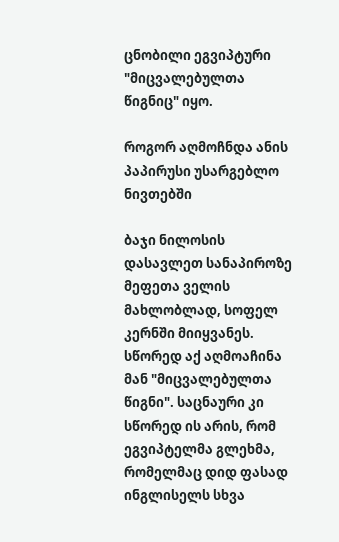ცნობილი ეგვიპტური "მიცვალებულთა წიგნიც" იყო.

როგორ აღმოჩნდა ანის პაპირუსი უსარგებლო ნივთებში

ბაჯი ნილოსის დასავლეთ სანაპიროზე მეფეთა ველის მახლობლად, სოფელ კერნში მიიყვანეს. სწორედ აქ აღმოაჩინა მან "მიცვალებულთა წიგნი". საცნაური კი სწორედ ის არის, რომ ეგვიპტელმა გლეხმა, რომელმაც დიდ ფასად ინგლისელს სხვა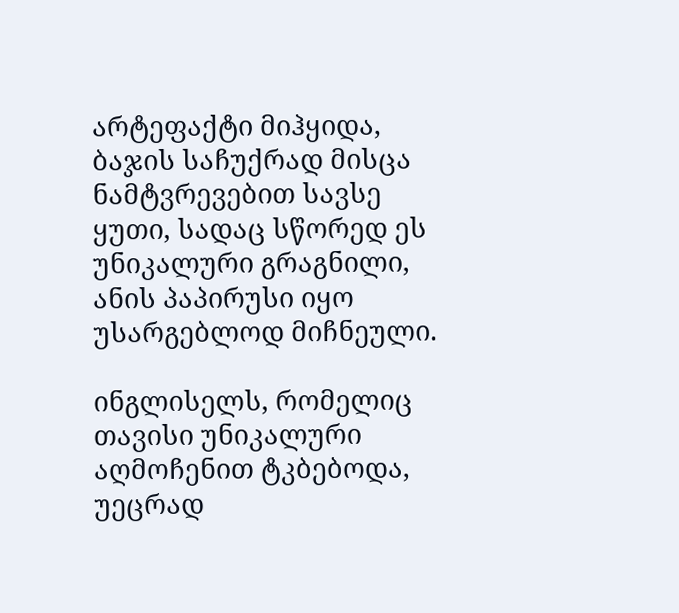არტეფაქტი მიჰყიდა, ბაჯის საჩუქრად მისცა ნამტვრევებით სავსე ყუთი, სადაც სწორედ ეს უნიკალური გრაგნილი, ანის პაპირუსი იყო უსარგებლოდ მიჩნეული.

ინგლისელს, რომელიც თავისი უნიკალური აღმოჩენით ტკბებოდა, უეცრად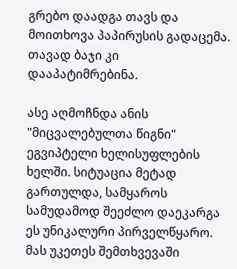გრებო დაადგა თავს და მოითხოვა პაპირუსის გადაცემა. თავად ბაჯი კი დააპატიმრებინა.

ასე აღმოჩნდა ანის "მიცვალებულთა წიგნი" ეგვიპტელი ხელისუფლების ხელში. სიტუაცია მეტად გართულდა, სამყაროს სამუდამოდ შეეძლო დაეკარგა ეს უნიკალური პირველწყარო. მას უკეთეს შემთხვევაში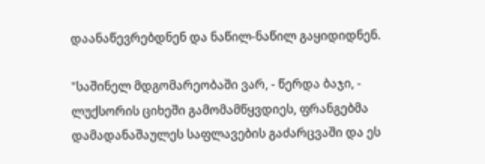დაანაწევრებდნენ და ნაწილ-ნაწილ გაყიდიდნენ.

"საშინელ მდგომარეობაში ვარ, - წერდა ბაჯი, - ლუქსორის ციხეში გამომამწყვდიეს, ფრანგებმა დამადანაშაულეს საფლავების გაძარცვაში და ეს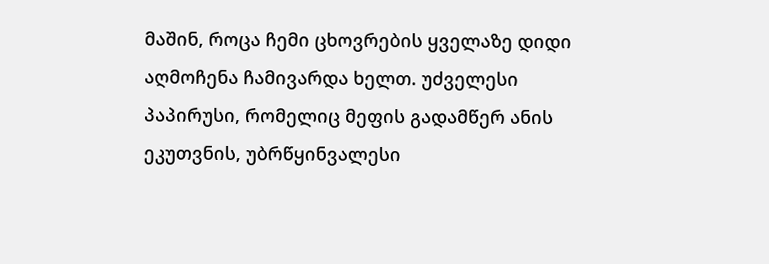მაშინ, როცა ჩემი ცხოვრების ყველაზე დიდი აღმოჩენა ჩამივარდა ხელთ. უძველესი პაპირუსი, რომელიც მეფის გადამწერ ანის ეკუთვნის, უბრწყინვალესი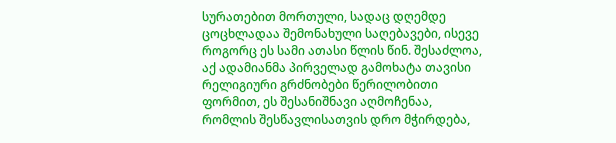სურათებით მორთული, სადაც დღემდე ცოცხლადაა შემონახული საღებავები, ისევე როგორც ეს სამი ათასი წლის წინ. შესაძლოა, აქ ადამიანმა პირველად გამოხატა თავისი რელიგიური გრძნობები წერილობითი ფორმით, ეს შესანიშნავი აღმოჩენაა, რომლის შესწავლისათვის დრო მჭირდება,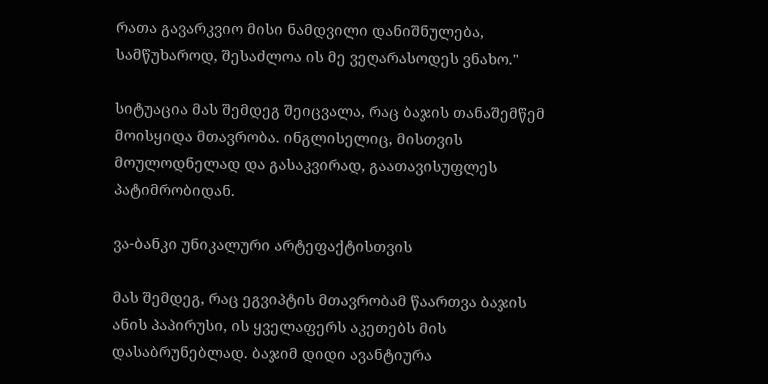რათა გავარკვიო მისი ნამდვილი დანიშნულება, სამწუხაროდ, შესაძლოა ის მე ვეღარასოდეს ვნახო."

სიტუაცია მას შემდეგ შეიცვალა, რაც ბაჯის თანაშემწემ მოისყიდა მთავრობა. ინგლისელიც, მისთვის მოულოდნელად და გასაკვირად, გაათავისუფლეს პატიმრობიდან.

ვა-ბანკი უნიკალური არტეფაქტისთვის

მას შემდეგ, რაც ეგვიპტის მთავრობამ წაართვა ბაჯის ანის პაპირუსი, ის ყველაფერს აკეთებს მის დასაბრუნებლად. ბაჯიმ დიდი ავანტიურა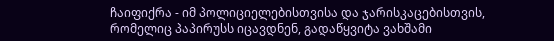ჩაიფიქრა - იმ პოლიციელებისთვისა და ჯარისკაცებისთვის, რომელიც პაპირუსს იცავდნენ, გადაწყვიტა ვახშამი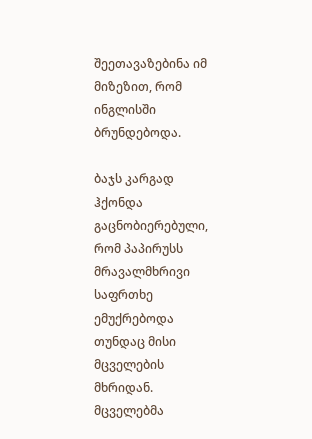შეეთავაზებინა იმ მიზეზით, რომ ინგლისში ბრუნდებოდა.

ბაჯს კარგად ჰქონდა გაცნობიერებული, რომ პაპირუსს მრავალმხრივი საფრთხე ემუქრებოდა თუნდაც მისი მცველების მხრიდან. მცველებმა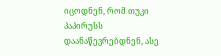იცოდნენ, რომ თუკი პაპირუსს დაანაწევრებდნენ, ასე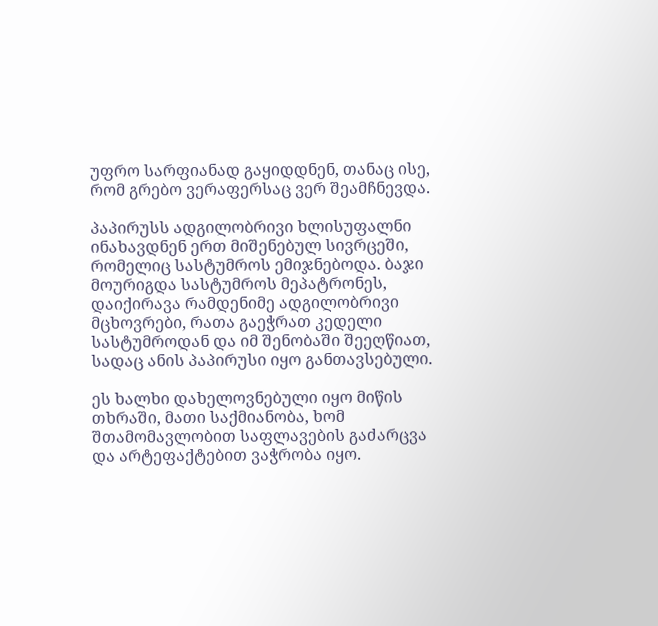უფრო სარფიანად გაყიდდნენ, თანაც ისე, რომ გრებო ვერაფერსაც ვერ შეამჩნევდა.

პაპირუსს ადგილობრივი ხლისუფალნი ინახავდნენ ერთ მიშენებულ სივრცეში, რომელიც სასტუმროს ემიჯნებოდა. ბაჯი მოურიგდა სასტუმროს მეპატრონეს, დაიქირავა რამდენიმე ადგილობრივი მცხოვრები, რათა გაეჭრათ კედელი სასტუმროდან და იმ შენობაში შეეღწიათ, სადაც ანის პაპირუსი იყო განთავსებული.

ეს ხალხი დახელოვნებული იყო მიწის თხრაში, მათი საქმიანობა, ხომ შთამომავლობით საფლავების გაძარცვა და არტეფაქტებით ვაჭრობა იყო.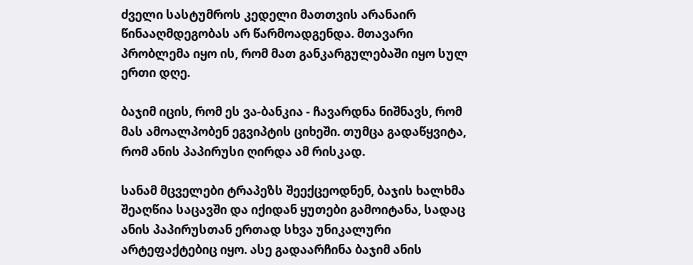ძველი სასტუმროს კედელი მათთვის არანაირ წინააღმდეგობას არ წარმოადგენდა. მთავარი პრობლემა იყო ის, რომ მათ განკარგულებაში იყო სულ ერთი დღე.

ბაჯიმ იცის, რომ ეს ვა-ბანკია - ჩავარდნა ნიშნავს, რომ მას ამოალპობენ ეგვიპტის ციხეში. თუმცა გადაწყვიტა, რომ ანის პაპირუსი ღირდა ამ რისკად.

სანამ მცველები ტრაპეზს შეექცეოდნენ, ბაჯის ხალხმა შეაღწია საცავში და იქიდან ყუთები გამოიტანა, სადაც ანის პაპირუსთან ერთად სხვა უნიკალური არტეფაქტებიც იყო. ასე გადაარჩინა ბაჯიმ ანის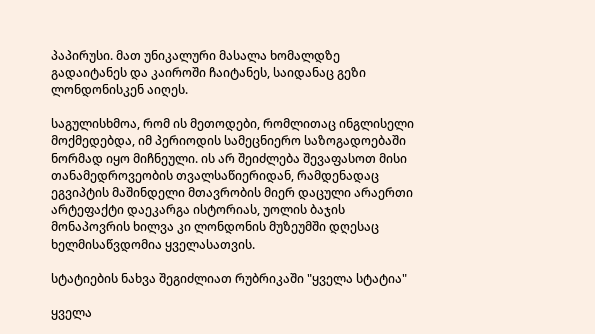პაპირუსი. მათ უნიკალური მასალა ხომალდზე გადაიტანეს და კაიროში ჩაიტანეს, საიდანაც გეზი ლონდონისკენ აიღეს.

საგულისხმოა, რომ ის მეთოდები, რომლითაც ინგლისელი მოქმედებდა, იმ პერიოდის სამეცნიერო საზოგადოებაში ნორმად იყო მიჩნეული. ის არ შეიძლება შევაფასოთ მისი თანამედროვეობის თვალსაწიერიდან, რამდენადაც ეგვიპტის მაშინდელი მთავრობის მიერ დაცული არაერთი არტეფაქტი დაეკარგა ისტორიას, უოლის ბაჯის მონაპოვრის ხილვა კი ლონდონის მუზეუმში დღესაც ხელმისაწვდომია ყველასათვის.

სტატიების ნახვა შეგიძლიათ რუბრიკაში "ყველა სტატია"

ყველა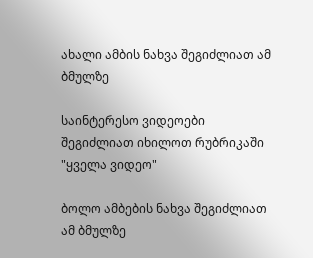ახალი ამბის ნახვა შეგიძლიათ ამ ბმულზე

საინტერესო ვიდეოები შეგიძლიათ იხილოთ რუბრიკაში "ყველა ვიდეო"

ბოლო ამბების ნახვა შეგიძლიათ ამ ბმულზე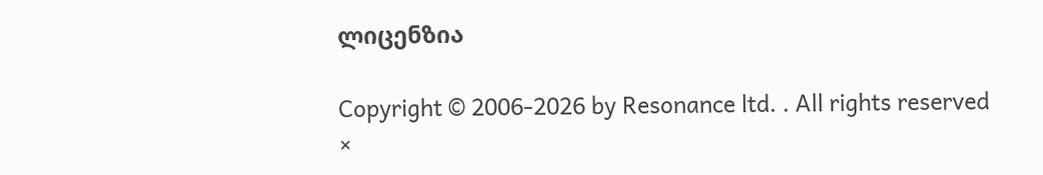ლიცენზია

Copyright © 2006-2026 by Resonance ltd. . All rights reserved
×